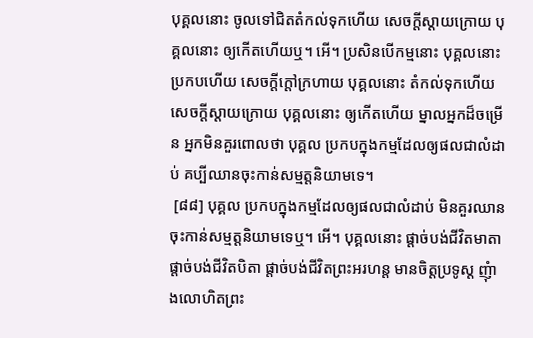បុគ្គលនោះ ចូលទៅជិតតំកល់ទុកហើយ សេចក្តីស្តាយក្រោយ បុគ្គលនោះ ឲ្យកើតហើយឬ។ អើ។ ប្រសិនបើកម្មនោះ បុគ្គលនោះ ប្រកបហើយ សេចក្តីក្តៅក្រហាយ បុគ្គលនោះ តំកល់ទុកហើយ សេចក្តីស្តាយក្រោយ បុគ្គលនោះ ឲ្យកើតហើយ ម្នាលអ្នកដ៏ចម្រើន អ្នកមិនគួរពោលថា បុគ្គល ប្រកបក្នុងកម្មដែលឲ្យផលជាលំដាប់ គប្បីឈានចុះកាន់សម្មត្តនិយាមទេ។
 [៨៨] បុគ្គល ប្រកបក្នុងកម្មដែលឲ្យផលជាលំដាប់ មិនគួរឈានចុះកាន់សម្មត្តនិយាមទេឬ។ អើ។ បុគ្គលនោះ ផ្តាច់បង់ជីវិតមាតា ផ្តាច់បង់ជីវិតបិតា ផ្តាច់បង់ជីវិតព្រះអរហន្ត មានចិត្តប្រទូស្ត ញុំាងលោហិតព្រះ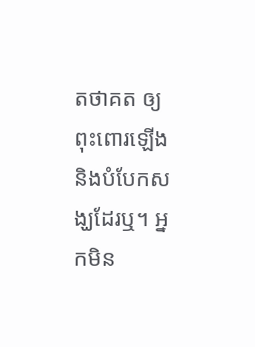តថាគត ឲ្យពុះពោរឡើង និងបំបែកសង្ឃដែរឬ។ អ្នកមិន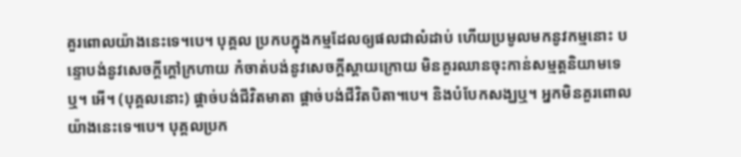គួរពោលយ៉ាងនេះទេ។បេ។ បុគ្គល ប្រកបក្នុងកម្មដែលឲ្យផលជាលំដាប់ ហើយប្រមូលមកនូវកម្មនោះ បន្ទោបង់នូវសេចក្តីក្តៅក្រហាយ កំចាត់បង់នូវសេចក្តីស្តាយក្រោយ មិនគួរឈានចុះកាន់សម្មត្តនិយាមទេឬ។ អើ។ (បុគ្គលនោះ) ផ្តាច់បង់ជីវិតមាតា ផ្តាច់បង់ជីវិតបិតា។បេ។ និងបំបែកសង្ឃឬ។ អ្នកមិនគួរពោលយ៉ាងនេះទេ។បេ។ បុគ្គលប្រក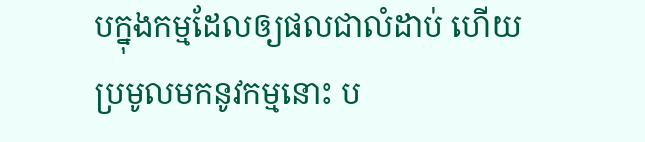បក្នុងកម្មដែលឲ្យផលជាលំដាប់ ហើយប្រមូលមកនូវកម្មនោះ ប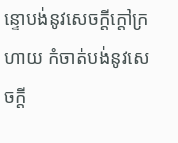ន្ទោបង់នូវសេចក្តីក្តៅក្រហាយ កំចាត់បង់នូវសេចក្តី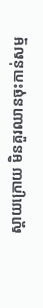ស្តាយក្រោយ មិនគួរឈានចុះកាន់សម្ម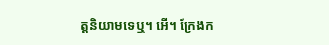ត្តនិយាមទេឬ។ អើ។ ក្រែងក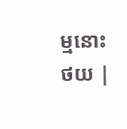ម្មនោះ
ថយ |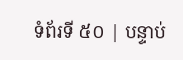ទំព័រទី ៥០ | បន្ទាប់